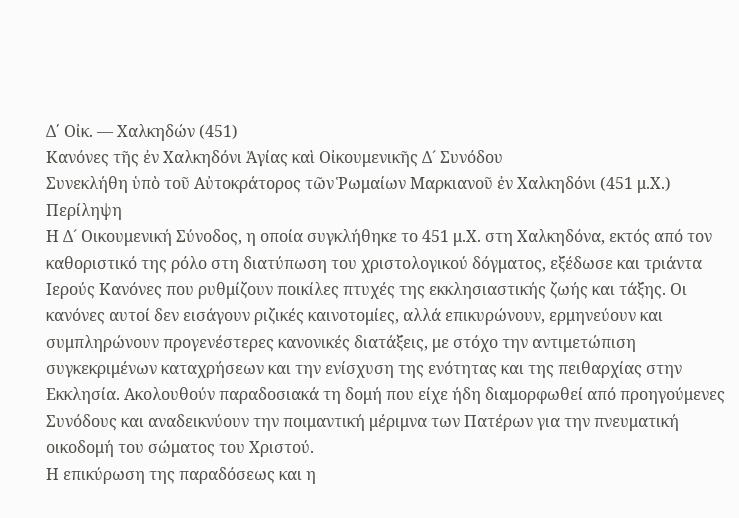Δ΄ Οἰκ. — Χαλκηδών (451)
Κανόνες τῆς ἐν Χαλκηδόνι Ἁγίας καὶ Οἰκουμενικῆς Δ´ Συνόδου
Συνεκλήθη ὑπὸ τοῦ Αὐτοκράτορος τῶν Ῥωμαίων Μαρκιανοῦ ἐν Χαλκηδόνι (451 μ.Χ.)
Περίληψη
Η Δ´ Οικουμενική Σύνοδος, η οποία συγκλήθηκε το 451 μ.Χ. στη Χαλκηδόνα, εκτός από τον καθοριστικό της ρόλο στη διατύπωση του χριστολογικού δόγματος, εξέδωσε και τριάντα Ιερούς Κανόνες που ρυθμίζουν ποικίλες πτυχές της εκκλησιαστικής ζωής και τάξης. Οι κανόνες αυτοί δεν εισάγουν ριζικές καινοτομίες, αλλά επικυρώνουν, ερμηνεύουν και συμπληρώνουν προγενέστερες κανονικές διατάξεις, με στόχο την αντιμετώπιση συγκεκριμένων καταχρήσεων και την ενίσχυση της ενότητας και της πειθαρχίας στην Εκκλησία. Ακολουθούν παραδοσιακά τη δομή που είχε ήδη διαμορφωθεί από προηγούμενες Συνόδους και αναδεικνύουν την ποιμαντική μέριμνα των Πατέρων για την πνευματική οικοδομή του σώματος του Χριστού.
Η επικύρωση της παραδόσεως και η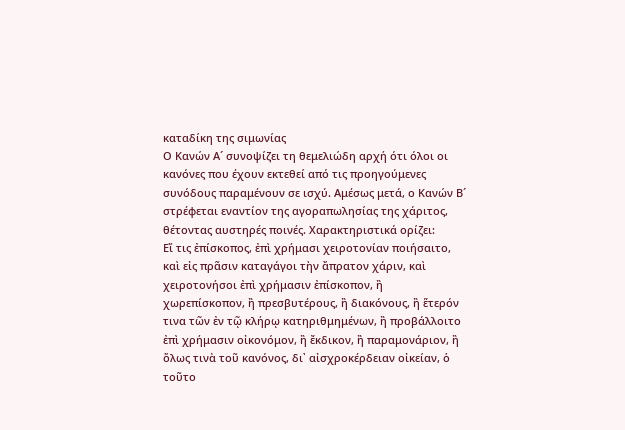καταδίκη της σιμωνίας
Ο Κανών Α´ συνοψίζει τη θεμελιώδη αρχή ότι όλοι οι κανόνες που έχουν εκτεθεί από τις προηγούμενες συνόδους παραμένουν σε ισχύ. Αμέσως μετά, ο Κανών Β´ στρέφεται εναντίον της αγοραπωλησίας της χάριτος, θέτοντας αυστηρές ποινές. Χαρακτηριστικά ορίζει:
Εἴ τις ἐπίσκοπος, ἐπὶ χρήμασι χειροτονίαν ποιήσαιτο, καὶ εἰς πρᾶσιν καταγάγοι τὴν ἄπρατον χάριν, καὶ χειροτονήσοι ἐπὶ χρήμασιν ἐπίσκοπον, ἢ χωρεπίσκοπον, ἢ πρεσβυτέρους, ἢ διακόνους, ἢ ἕτερόν τινα τῶν ἐν τῷ κλήρῳ κατηριθμημένων, ἢ προβάλλοιτο ἐπὶ χρήμασιν οἰκονόμον, ἢ ἔκδικον, ἢ παραμονάριον, ἢ ὅλως τινὰ τοῦ κανόνος, δι᾿ αἰσχροκέρδειαν οἰκείαν, ὁ τοῦτο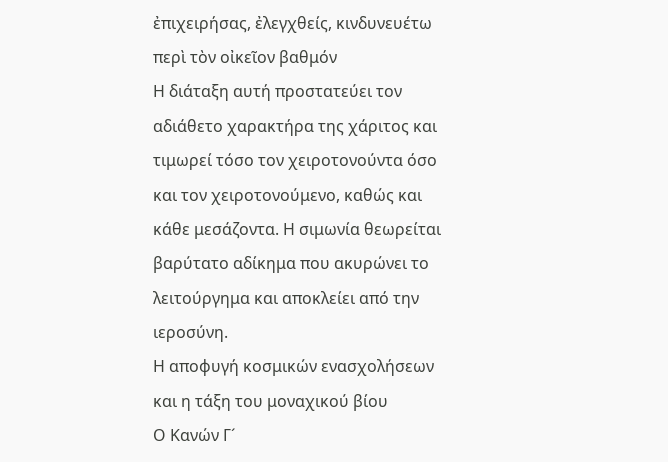ἐπιχειρήσας, ἐλεγχθείς, κινδυνευέτω περὶ τὸν οἰκεῖον βαθμόν
Η διάταξη αυτή προστατεύει τον αδιάθετο χαρακτήρα της χάριτος και τιμωρεί τόσο τον χειροτονούντα όσο και τον χειροτονούμενο, καθώς και κάθε μεσάζοντα. Η σιμωνία θεωρείται βαρύτατο αδίκημα που ακυρώνει το λειτούργημα και αποκλείει από την ιεροσύνη.
Η αποφυγή κοσμικών ενασχολήσεων και η τάξη του μοναχικού βίου
Ο Κανών Γ´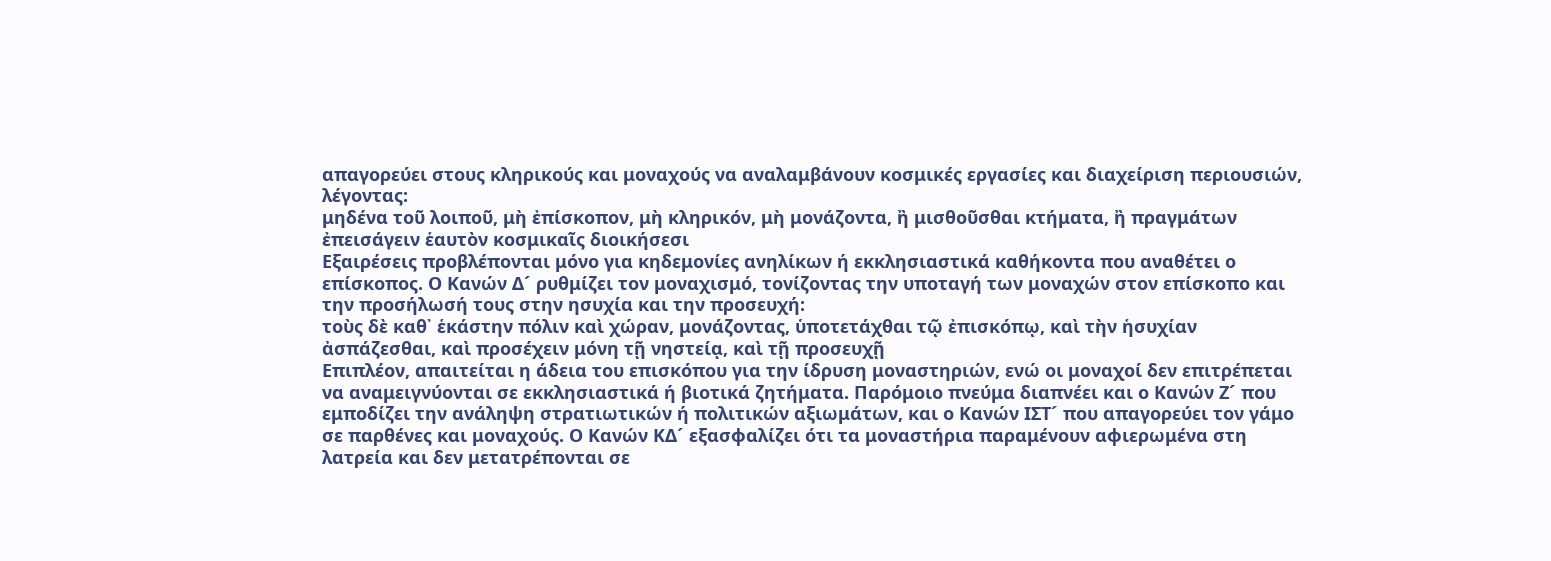απαγορεύει στους κληρικούς και μοναχούς να αναλαμβάνουν κοσμικές εργασίες και διαχείριση περιουσιών, λέγοντας:
μηδένα τοῦ λοιποῦ, μὴ ἐπίσκοπον, μὴ κληρικόν, μὴ μονάζοντα, ἢ μισθοῦσθαι κτήματα, ἢ πραγμάτων ἐπεισάγειν ἑαυτὸν κοσμικαῖς διοικήσεσι
Εξαιρέσεις προβλέπονται μόνο για κηδεμονίες ανηλίκων ή εκκλησιαστικά καθήκοντα που αναθέτει ο επίσκοπος. Ο Κανών Δ´ ρυθμίζει τον μοναχισμό, τονίζοντας την υποταγή των μοναχών στον επίσκοπο και την προσήλωσή τους στην ησυχία και την προσευχή:
τοὺς δὲ καθ᾿ ἑκάστην πόλιν καὶ χώραν, μονάζοντας, ὑποτετάχθαι τῷ ἐπισκόπῳ, καὶ τὴν ἡσυχίαν ἀσπάζεσθαι, καὶ προσέχειν μόνη τῇ νηστείᾳ, καὶ τῇ προσευχῇ
Επιπλέον, απαιτείται η άδεια του επισκόπου για την ίδρυση μοναστηριών, ενώ οι μοναχοί δεν επιτρέπεται να αναμειγνύονται σε εκκλησιαστικά ή βιοτικά ζητήματα. Παρόμοιο πνεύμα διαπνέει και ο Κανών Ζ´ που εμποδίζει την ανάληψη στρατιωτικών ή πολιτικών αξιωμάτων, και ο Κανών ΙΣΤ´ που απαγορεύει τον γάμο σε παρθένες και μοναχούς. Ο Κανών ΚΔ´ εξασφαλίζει ότι τα μοναστήρια παραμένουν αφιερωμένα στη λατρεία και δεν μετατρέπονται σε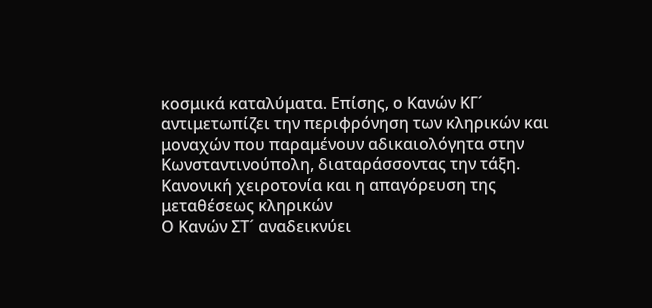κοσμικά καταλύματα. Επίσης, ο Κανών ΚΓ´ αντιμετωπίζει την περιφρόνηση των κληρικών και μοναχών που παραμένουν αδικαιολόγητα στην Κωνσταντινούπολη, διαταράσσοντας την τάξη.
Κανονική χειροτονία και η απαγόρευση της μεταθέσεως κληρικών
Ο Κανών ΣΤ´ αναδεικνύει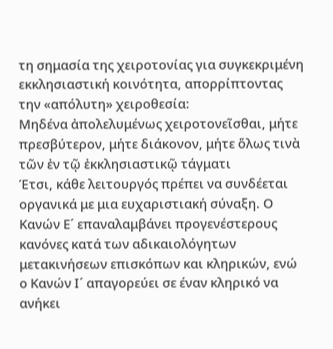τη σημασία της χειροτονίας για συγκεκριμένη εκκλησιαστική κοινότητα, απορρίπτοντας την «απόλυτη» χειροθεσία:
Μηδένα ἀπολελυμένως χειροτονεῖσθαι, μήτε πρεσβύτερον, μήτε διάκονον, μήτε ὅλως τινὰ τῶν ἐν τῷ ἐκκλησιαστικῷ τάγματι
Έτσι, κάθε λειτουργός πρέπει να συνδέεται οργανικά με μια ευχαριστιακή σύναξη. Ο Κανών Ε´ επαναλαμβάνει προγενέστερους κανόνες κατά των αδικαιολόγητων μετακινήσεων επισκόπων και κληρικών, ενώ ο Κανών Ι´ απαγορεύει σε έναν κληρικό να ανήκει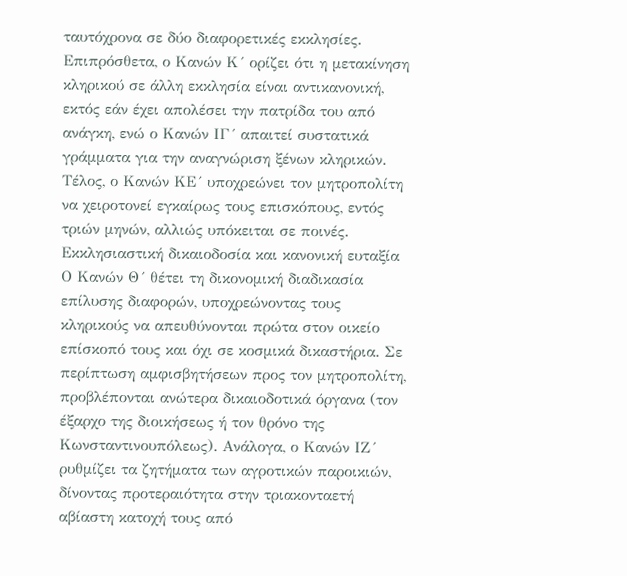ταυτόχρονα σε δύο διαφορετικές εκκλησίες. Επιπρόσθετα, ο Κανών Κ´ ορίζει ότι η μετακίνηση κληρικού σε άλλη εκκλησία είναι αντικανονική, εκτός εάν έχει απολέσει την πατρίδα του από ανάγκη, ενώ ο Κανών ΙΓ´ απαιτεί συστατικά γράμματα για την αναγνώριση ξένων κληρικών. Τέλος, ο Κανών ΚΕ´ υποχρεώνει τον μητροπολίτη να χειροτονεί εγκαίρως τους επισκόπους, εντός τριών μηνών, αλλιώς υπόκειται σε ποινές.
Εκκλησιαστική δικαιοδοσία και κανονική ευταξία
Ο Κανών Θ´ θέτει τη δικονομική διαδικασία επίλυσης διαφορών, υποχρεώνοντας τους κληρικούς να απευθύνονται πρώτα στον οικείο επίσκοπό τους και όχι σε κοσμικά δικαστήρια. Σε περίπτωση αμφισβητήσεων προς τον μητροπολίτη, προβλέπονται ανώτερα δικαιοδοτικά όργανα (τον έξαρχο της διοικήσεως ή τον θρόνο της Κωνσταντινουπόλεως). Ανάλογα, ο Κανών ΙΖ´ ρυθμίζει τα ζητήματα των αγροτικών παροικιών, δίνοντας προτεραιότητα στην τριακονταετή αβίαστη κατοχή τους από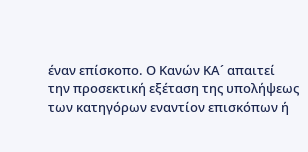έναν επίσκοπο. Ο Κανών ΚΑ´ απαιτεί την προσεκτική εξέταση της υπολήψεως των κατηγόρων εναντίον επισκόπων ή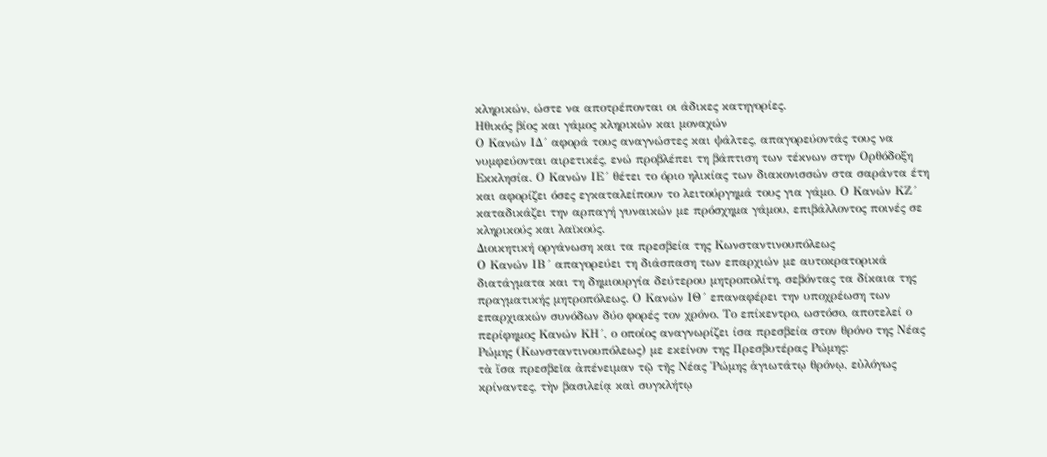κληρικών, ώστε να αποτρέπονται οι άδικες κατηγορίες.
Ηθικός βίος και γάμος κληρικών και μοναχών
Ο Κανών ΙΔ´ αφορά τους αναγνώστες και ψάλτες, απαγορεύοντάς τους να νυμφεύονται αιρετικές, ενώ προβλέπει τη βάπτιση των τέκνων στην Ορθόδοξη Εκκλησία. Ο Κανών ΙΕ´ θέτει το όριο ηλικίας των διακονισσών στα σαράντα έτη και αφορίζει όσες εγκαταλείπουν το λειτούργημά τους για γάμο. Ο Κανών ΚΖ´ καταδικάζει την αρπαγή γυναικών με πρόσχημα γάμου, επιβάλλοντος ποινές σε κληρικούς και λαϊκούς.
Διοικητική οργάνωση και τα πρεσβεία της Κωνσταντινουπόλεως
Ο Κανών ΙΒ´ απαγορεύει τη διάσπαση των επαρχιών με αυτοκρατορικά διατάγματα και τη δημιουργία δεύτερου μητροπολίτη, σεβόντας τα δίκαια της πραγματικής μητροπόλεως. Ο Κανών ΙΘ´ επαναφέρει την υποχρέωση των επαρχιακών συνόδων δύο φορές τον χρόνο. Το επίκεντρο, ωστόσο, αποτελεί ο περίφημος Κανών ΚΗ´, ο οποίος αναγνωρίζει ίσα πρεσβεία στον θρόνο της Νέας Ρώμης (Κωνσταντινουπόλεως) με εκείνον της Πρεσβυτέρας Ρώμης:
τὰ ἴσα πρεσβεῖα ἀπένειμαν τῷ τῆς Νέας Ῥώμης ἁγιωτάτῳ θρόνῳ, εὐλόγως κρίναντες, τὴν βασιλείᾳ καὶ συγκλήτῳ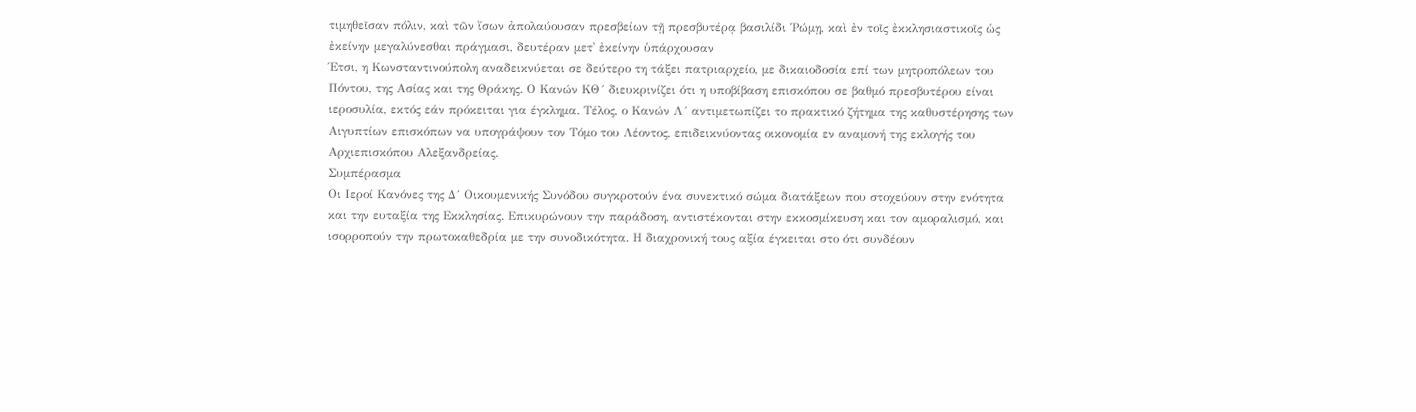τιμηθεῖσαν πόλιν, καὶ τῶν ἴσων ἀπολαύουσαν πρεσβείων τῇ πρεσβυτέρᾳ βασιλίδι Ῥώμῃ, καὶ ἐν τοῖς ἐκκλησιαστικοῖς ὡς ἐκείνην μεγαλύνεσθαι πράγμασι, δευτέραν μετ᾿ ἐκείνην ὑπάρχουσαν
Έτσι, η Κωνσταντινούπολη αναδεικνύεται σε δεύτερο τη τάξει πατριαρχείο, με δικαιοδοσία επί των μητροπόλεων του Πόντου, της Ασίας και της Θράκης. Ο Κανών ΚΘ´ διευκρινίζει ότι η υποβίβαση επισκόπου σε βαθμό πρεσβυτέρου είναι ιεροσυλία, εκτός εάν πρόκειται για έγκλημα. Τέλος, ο Κανών Λ´ αντιμετωπίζει το πρακτικό ζήτημα της καθυστέρησης των Αιγυπτίων επισκόπων να υπογράψουν τον Τόμο του Λέοντος, επιδεικνύοντας οικονομία εν αναμονή της εκλογής του Αρχιεπισκόπου Αλεξανδρείας.
Συμπέρασμα
Οι Ιεροί Κανόνες της Δ´ Οικουμενικής Συνόδου συγκροτούν ένα συνεκτικό σώμα διατάξεων που στοχεύουν στην ενότητα και την ευταξία της Εκκλησίας. Επικυρώνουν την παράδοση, αντιστέκονται στην εκκοσμίκευση και τον αμοραλισμό, και ισορροπούν την πρωτοκαθεδρία με την συνοδικότητα. Η διαχρονική τους αξία έγκειται στο ότι συνδέουν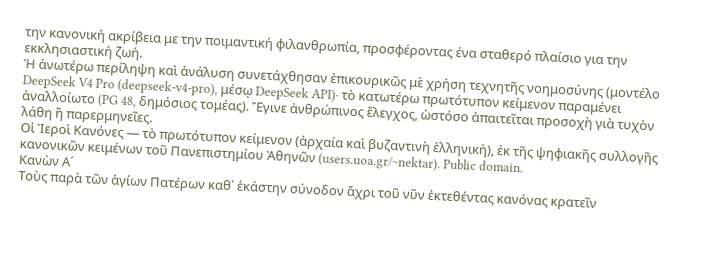την κανονική ακρίβεια με την ποιμαντική φιλανθρωπία, προσφέροντας ένα σταθερό πλαίσιο για την εκκλησιαστική ζωή.
Ἡ ἀνωτέρω περίληψη καὶ ἀνάλυση συνετάχθησαν ἐπικουρικῶς μὲ χρήση τεχνητῆς νοημοσύνης (μοντέλο DeepSeek V4 Pro (deepseek-v4-pro), μέσῳ DeepSeek API)· τὸ κατωτέρω πρωτότυπον κείμενον παραμένει ἀναλλοίωτο (PG 48, δημόσιος τομέας). Ἔγινε ἀνθρώπινος ἔλεγχος, ὡστόσο ἀπαιτεῖται προσοχὴ γιὰ τυχὸν λάθη ἢ παρερμηνεῖες.
Οἱ Ἱεροὶ Κανόνες — τὸ πρωτότυπον κείμενον (ἀρχαία καὶ βυζαντινὴ ἑλληνική), ἐκ τῆς ψηφιακῆς συλλογῆς κανονικῶν κειμένων τοῦ Πανεπιστημίου Ἀθηνῶν (users.uoa.gr/~nektar). Public domain.
Κανὼν Α´
Τοὺς παρὰ τῶν ἁγίων Πατέρων καθ᾿ ἑκάστην σύνοδον ἄχρι τοῦ νῦν ἐκτεθέντας κανόνας κρατεῖν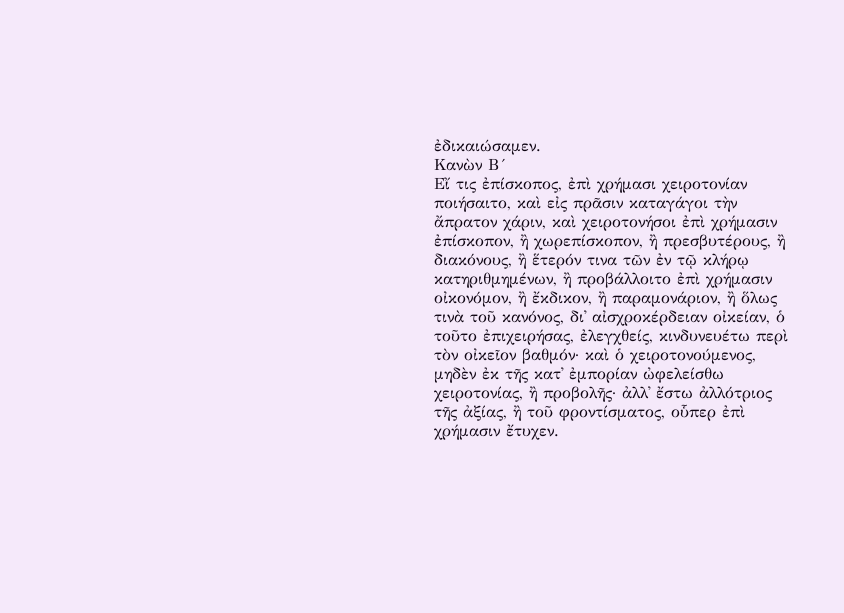ἐδικαιώσαμεν.
Κανὼν Β´
Εἴ τις ἐπίσκοπος, ἐπὶ χρήμασι χειροτονίαν ποιήσαιτο, καὶ εἰς πρᾶσιν καταγάγοι τὴν ἄπρατον χάριν, καὶ χειροτονήσοι ἐπὶ χρήμασιν ἐπίσκοπον, ἢ χωρεπίσκοπον, ἢ πρεσβυτέρους, ἢ διακόνους, ἢ ἕτερόν τινα τῶν ἐν τῷ κλήρῳ κατηριθμημένων, ἢ προβάλλοιτο ἐπὶ χρήμασιν οἰκονόμον, ἢ ἔκδικον, ἢ παραμονάριον, ἢ ὅλως τινὰ τοῦ κανόνος, δι᾿ αἰσχροκέρδειαν οἰκείαν, ὁ τοῦτο ἐπιχειρήσας, ἐλεγχθείς, κινδυνευέτω περὶ τὸν οἰκεῖον βαθμόν· καὶ ὁ χειροτονούμενος, μηδὲν ἐκ τῆς κατ᾿ ἐμπορίαν ὠφελείσθω χειροτονίας, ἢ προβολῆς· ἀλλ᾿ ἔστω ἀλλότριος τῆς ἀξίας, ἢ τοῦ φροντίσματος, οὗπερ ἐπὶ χρήμασιν ἔτυχεν.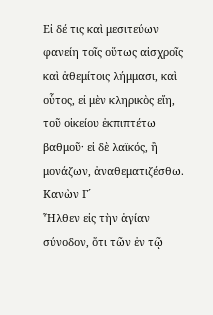Εἰ δέ τις καὶ μεσιτεύων φανείη τοῖς οὕτως αἰσχροῖς καὶ ἀθεμίτοις λήμμασι, καὶ οὗτος, εἰ μὲν κληρικὸς εἴη, τοῦ οἰκείου ἐκπιπτέτω βαθμοῦ· εἰ δὲ λαϊκός, ἢ μονάζων, ἀναθεματιζέσθω.
Κανὼν Γ´
Ἦλθεν εἰς τὴν ἁγίαν σύνοδον, ὅτι τῶν ἐν τῷ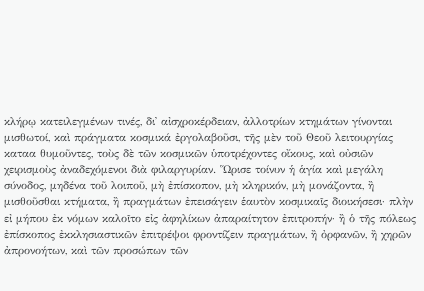κλήρῳ κατειλεγμένων τινές, δι᾿ αἰσχροκέρδειαν, ἀλλοτρίων κτημάτων γίνονται μισθωτοί, καὶ πράγματα κοσμικά ἐργολαβοῦσι, τῆς μὲν τοῦ Θεοῦ λειτουργίας καταα θυμοῦντες, τοὺς δὲ τῶν κοσμικῶν ὑποτρέχοντες οἴκους, καὶ οὐσιῶν χειρισμοὺς ἀναδεχόμενοι διὰ φιλαργυρίαν. Ὥρισε τοίνυν ἡ ἁγία καὶ μεγάλη σύνοδος, μηδένα τοῦ λοιποῦ, μὴ ἐπίσκοπον, μὴ κληρικόν, μὴ μονάζοντα, ἢ μισθοῦσθαι κτήματα, ἢ πραγμάτων ἐπεισάγειν ἑαυτὸν κοσμικαῖς διοικήσεσι· πλὴν εἰ μήπου ἐκ νόμων καλοῖτο εἰς ἀφηλίκων ἀπαραίτητον ἐπιτροπήν· ἢ ὁ τῆς πόλεως ἐπίσκοπος ἐκκλησιαστικῶν ἐπιτρέψοι φροντίζειν πραγμάτων, ἢ ὀρφανῶν, ἢ χηρῶν ἀπρονοήτων, καὶ τῶν προσώπων τῶν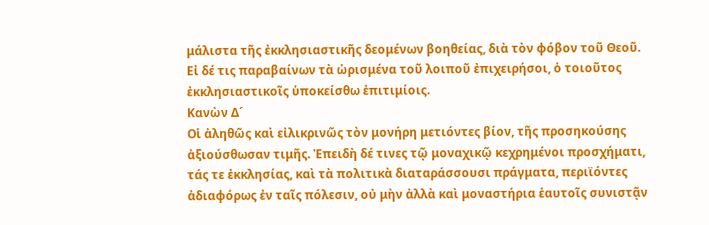μάλιστα τῆς ἐκκλησιαστικῆς δεομένων βοηθείας, διὰ τὸν φόβον τοῦ Θεοῦ. Εἰ δέ τις παραβαίνων τὰ ὡρισμένα τοῦ λοιποῦ ἐπιχειρήσοι, ὁ τοιοῦτος ἐκκλησιαστικοῖς ὑποκείσθω ἐπιτιμίοις.
Κανὼν Δ´
Οἱ ἀληθῶς καὶ εἰλικρινῶς τὸν μονήρη μετιόντες βίον, τῆς προσηκούσης ἀξιούσθωσαν τιμῆς. Ἐπειδὴ δέ τινες τῷ μοναχικῷ κεχρημένοι προσχήματι, τάς τε ἐκκλησίας, καὶ τὰ πολιτικὰ διαταράσσουσι πράγματα, περιϊόντες ἀδιαφόρως ἐν ταῖς πόλεσιν, οὐ μὴν ἀλλὰ καὶ μοναστήρια ἑαυτοῖς συνιστᾷν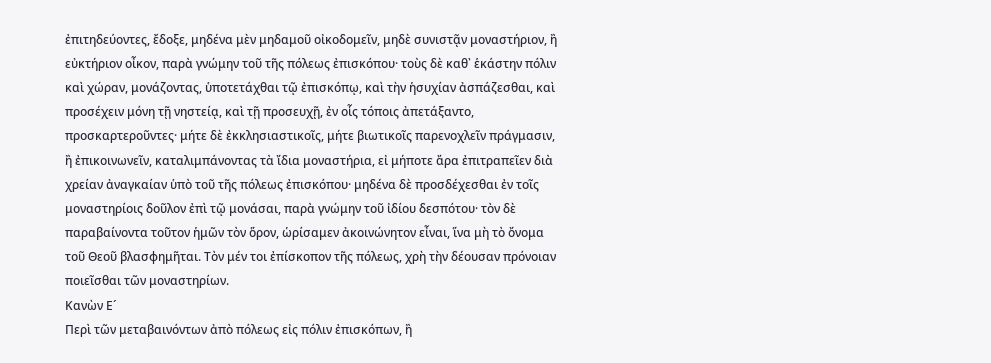ἐπιτηδεύοντες, ἔδοξε, μηδένα μὲν μηδαμοῦ οἰκοδομεῖν, μηδὲ συνιστᾷν μοναστήριον, ἢ εὐκτήριον οἶκον, παρὰ γνώμην τοῦ τῆς πόλεως ἐπισκόπου· τοὺς δὲ καθ᾿ ἑκάστην πόλιν καὶ χώραν, μονάζοντας, ὑποτετάχθαι τῷ ἐπισκόπῳ, καὶ τὴν ἡσυχίαν ἀσπάζεσθαι, καὶ προσέχειν μόνη τῇ νηστείᾳ, καὶ τῇ προσευχῇ, ἐν οἷς τόποις ἀπετάξαντο, προσκαρτεροῦντες· μήτε δὲ ἐκκλησιαστικοῖς, μήτε βιωτικοῖς παρενοχλεῖν πράγμασιν, ἢ ἐπικοινωνεῖν, καταλιμπάνοντας τὰ ἴδια μοναστήρια, εἰ μήποτε ἄρα ἐπιτραπεῖεν διὰ χρείαν ἀναγκαίαν ὑπὸ τοῦ τῆς πόλεως ἐπισκόπου· μηδένα δὲ προσδέχεσθαι ἐν τοῖς μοναστηρίοις δοῦλον ἐπὶ τῷ μονάσαι, παρὰ γνώμην τοῦ ἰδίου δεσπότου· τὸν δὲ παραβαίνοντα τοῦτον ἡμῶν τὸν ὅρον, ὡρίσαμεν ἀκοινώνητον εἶναι, ἵνα μὴ τὸ ὄνομα τοῦ Θεοῦ βλασφημῆται. Τὸν μέν τοι ἐπίσκοπον τῆς πόλεως, χρὴ τὴν δέουσαν πρόνοιαν ποιεῖσθαι τῶν μοναστηρίων.
Κανὼν Ε´
Περὶ τῶν μεταβαινόντων ἀπὸ πόλεως εἰς πόλιν ἐπισκόπων, ἢ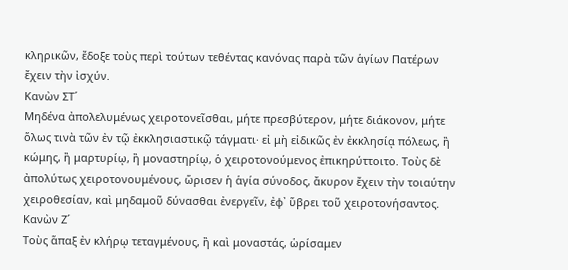κληρικῶν, ἔδοξε τοὺς περὶ τούτων τεθέντας κανόνας παρὰ τῶν ἁγίων Πατέρων ἔχειν τὴν ἰσχύν.
Κανὼν ΣΤ´
Μηδένα ἀπολελυμένως χειροτονεῖσθαι, μήτε πρεσβύτερον, μήτε διάκονον, μήτε ὅλως τινὰ τῶν ἐν τῷ ἐκκλησιαστικῷ τάγματι· εἰ μὴ εἰδικῶς ἐν ἐκκλησίᾳ πόλεως, ἢ κώμης, ἢ μαρτυρίῳ, ἢ μοναστηρίῳ, ὁ χειροτονούμενος ἐπικηρύττοιτο. Τοὺς δὲ ἀπολύτως χειροτονουμένους, ὥρισεν ἡ ἁγία σύνοδος, ἄκυρον ἔχειν τὴν τοιαύτην χειροθεσίαν, καὶ μηδαμοῦ δύνασθαι ἐνεργεῖν, ἐφ᾿ ὕβρει τοῦ χειροτονήσαντος.
Κανὼν Ζ´
Τοὺς ἅπαξ ἐν κλήρῳ τεταγμένους, ἢ καὶ μοναστάς, ὡρίσαμεν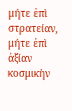μήτε ἐπὶ στρατείαν, μήτε ἐπὶ ἀξίαν κοσμικὴν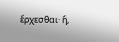ἔρχεσθαι· ἤ,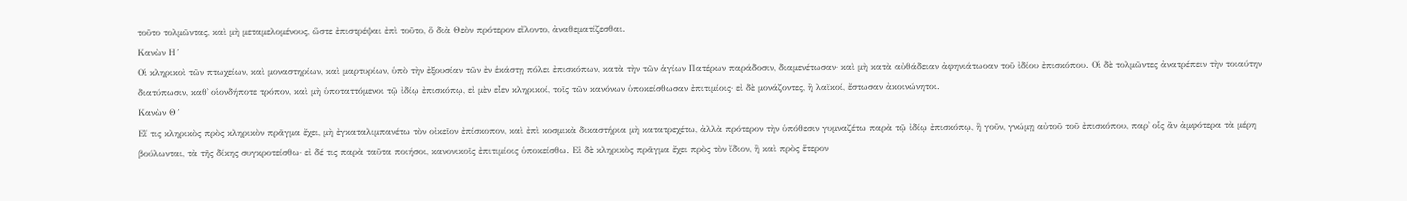τοῦτο τολμῶντας, καὶ μὴ μεταμελομένους, ὥστε ἐπιστρέψαι ἐπὶ τοῦτο, ὅ διὰ Θεὸν πρότερον εἵλοντο, ἀναθεματίζεσθαι.
Κανὼν Η´
Οἱ κληρικοὶ τῶν πτωχείων, καὶ μοναστηρίων, καὶ μαρτυρίων, ὑπὸ τὴν ἐξουσίαν τῶν ἐν ἑκάστῃ πόλει ἐπισκόπων, κατὰ τὴν τῶν ἁγίων Πατέρων παράδοσιν, διαμενέτωσαν· καὶ μὴ κατὰ αὐθάδειαν ἀφηνιάτωοαν τοῦ ἰδίου ἐπισκόπου. Οἱ δὲ τολμῶντες ἀνατρέπειν τὴν τοιαύτην διατύπωσιν, καθ᾿ οἱονδήποτε τρόπον, καὶ μὴ ὑποταττόμενοι τῷ ἰδίῳ ἐπισκόπῳ, εἰ μὲν εἶεν κληρικοί, τοῖς τῶν κανόνων ὑποκείσθωσαν ἐπιτιμίοις· εἰ δὲ μονάζοντες, ἢ λαϊκοί, ἔστωσαν ἀκοινώνητοι.
Κανὼν Θ´
Εἴ τις κληρικὸς πρὸς κληρικὸν πρᾶγμα ἔχει, μὴ ἐγκαταλιμπανέτω τὸν οἰκεῖον ἐπίσκοπον, καὶ ἐπὶ κοσμικὰ δικαστήρια μὴ κατατρεχέτω, ἀλλὰ πρότερον τὴν ὑπόθεσιν γυμναζέτω παρὰ τῷ ἰδίῳ ἐπισκόπῳ, ἢ γοῦν, γνώμῃ αὐτοῦ τοῦ ἐπισκόπου, παρ᾿ οἷς ἂν ἀμφότερα τὰ μέρη βούλωνται, τὰ τῆς δίκης συγκροτείσθω· εἰ δέ τις παρὰ ταῦτα ποιήσοι, κανονικοῖς ἐπιτιμίοις ὑποκείσθω. Εἰ δὲ κληρικὸς πρᾶγμα ἔχει πρὸς τὸν ἴδιον, ἢ καὶ πρὸς ἕτερον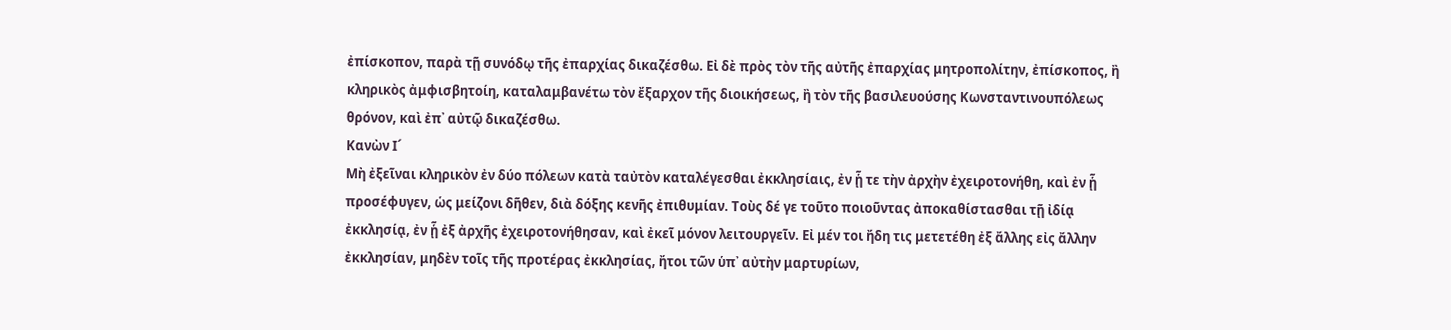ἐπίσκοπον, παρὰ τῇ συνόδῳ τῆς ἐπαρχίας δικαζέσθω. Εἰ δὲ πρὸς τὸν τῆς αὐτῆς ἐπαρχίας μητροπολίτην, ἐπίσκοπος, ἢ κληρικὸς ἀμφισβητοίη, καταλαμβανέτω τὸν ἔξαρχον τῆς διοικήσεως, ἢ τὸν τῆς βασιλευούσης Κωνσταντινουπόλεως θρόνον, καὶ ἐπ᾿ αὐτῷ δικαζέσθω.
Κανὼν Ι´
Μὴ ἐξεῖναι κληρικὸν ἐν δύο πόλεων κατὰ ταὐτὸν καταλέγεσθαι ἐκκλησίαις, ἐν ᾗ τε τὴν ἀρχὴν ἐχειροτονήθη, καὶ ἐν ᾗ προσέφυγεν, ὡς μείζονι δῆθεν, διὰ δόξης κενῆς ἐπιθυμίαν. Τοὺς δέ γε τοῦτο ποιοῦντας ἀποκαθίστασθαι τῇ ἰδίᾳ ἐκκλησίᾳ, ἐν ᾗ ἐξ ἀρχῆς ἐχειροτονήθησαν, καὶ ἐκεῖ μόνον λειτουργεῖν. Εἰ μέν τοι ἤδη τις μετετέθη ἐξ ἄλλης εἰς ἄλλην ἐκκλησίαν, μηδὲν τοῖς τῆς προτέρας ἐκκλησίας, ἤτοι τῶν ὑπ᾿ αὐτὴν μαρτυρίων,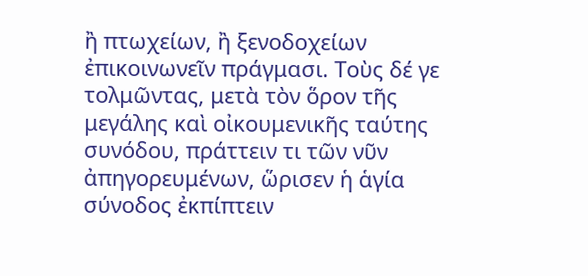ἢ πτωχείων, ἢ ξενοδοχείων ἐπικοινωνεῖν πράγμασι. Τοὺς δέ γε τολμῶντας, μετὰ τὸν ὅρον τῆς μεγάλης καὶ οἰκουμενικῆς ταύτης συνόδου, πράττειν τι τῶν νῦν ἀπηγορευμένων, ὥρισεν ἡ ἁγία σύνοδος ἐκπίπτειν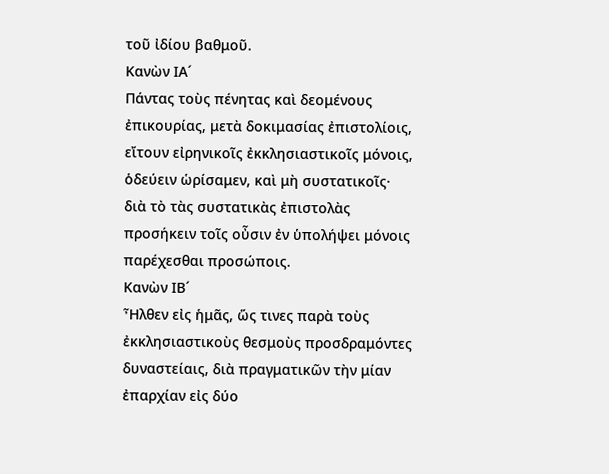τοῦ ἰδίου βαθμοῦ.
Κανὼν ΙΑ´
Πάντας τοὺς πένητας καὶ δεομένους ἐπικουρίας, μετὰ δοκιμασίας ἐπιστολίοις, εἴτουν εἰρηνικοῖς ἐκκλησιαστικοῖς μόνοις, ὁδεύειν ὡρίσαμεν, καὶ μὴ συστατικοῖς· διὰ τὸ τὰς συστατικὰς ἐπιστολὰς προσήκειν τοῖς οὖσιν ἐν ὑπολήψει μόνοις παρέχεσθαι προσώποις.
Κανὼν ΙΒ´
Ἦλθεν εἰς ἡμᾶς, ὥς τινες παρὰ τοὺς ἐκκλησιαστικοὺς θεσμοὺς προσδραμόντες δυναστείαις, διὰ πραγματικῶν τὴν μίαν ἐπαρχίαν εἰς δύο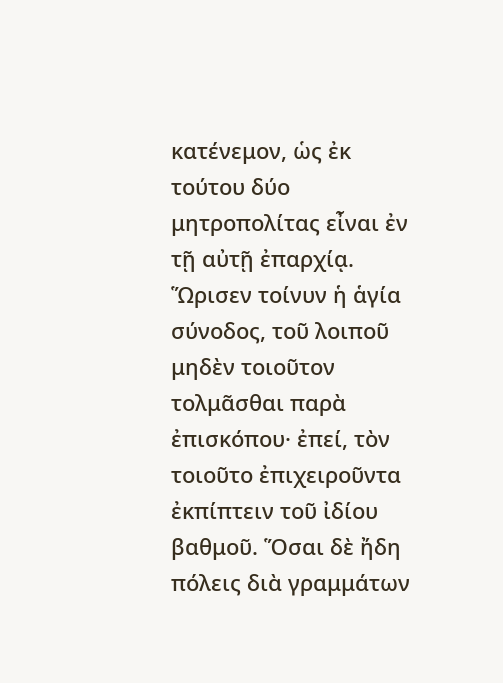κατένεμον, ὡς ἐκ τούτου δύο μητροπολίτας εἶναι ἐν τῇ αὐτῇ ἐπαρχίᾳ. Ὥρισεν τοίνυν ἡ ἁγία σύνοδος, τοῦ λοιποῦ μηδὲν τοιοῦτον τολμᾶσθαι παρὰ ἐπισκόπου· ἐπεί, τὸν τοιοῦτο ἐπιχειροῦντα ἐκπίπτειν τοῦ ἰδίου βαθμοῦ. Ὅσαι δὲ ἤδη πόλεις διὰ γραμμάτων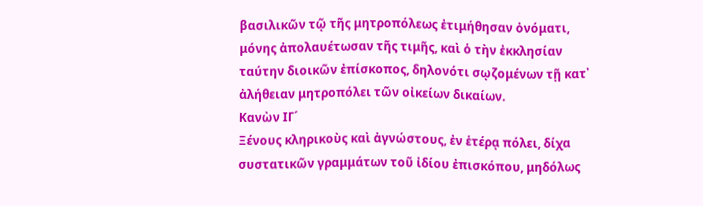βασιλικῶν τῷ τῆς μητροπόλεως ἐτιμήθησαν ὀνόματι, μόνης ἀπολαυέτωσαν τῆς τιμῆς, καὶ ὁ τὴν ἐκκλησίαν ταύτην διοικῶν ἐπίσκοπος, δηλονότι σῳζομένων τῇ κατ᾿ ἀλήθειαν μητροπόλει τῶν οἰκείων δικαίων.
Κανὼν ΙΓ´
Ξένους κληρικοὺς καὶ ἀγνώστους, ἐν ἑτέρᾳ πόλει, δίχα συστατικῶν γραμμάτων τοῦ ἰδίου ἐπισκόπου, μηδόλως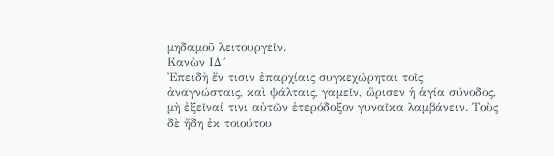μηδαμοῦ λειτουργεῖν.
Κανὼν ΙΔ´
Ἐπειδὴ ἔν τισιν ἐπαρχίαις συγκεχώρηται τοῖς ἀναγνώσταις, καὶ ψάλταις, γαμεῖν, ὥρισεν ἡ ἁγία σύνοδος, μὴ ἐξεῖναί τινι αὐτῶν ἑτερόδοξον γυναῖκα λαμβάνειν. Τοὺς δὲ ἤδη ἐκ τοιούτου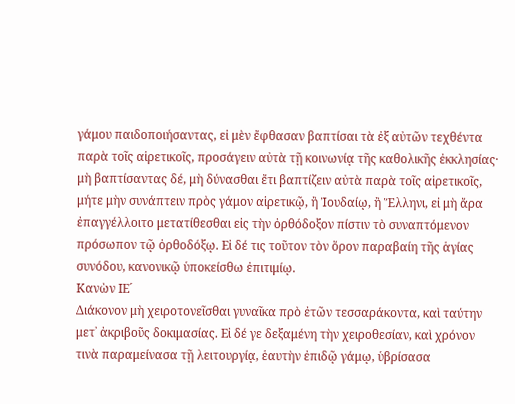γάμου παιδοποιήσαντας, εἰ μὲν ἔφθασαν βαπτίσαι τὰ ἐξ αὐτῶν τεχθέντα παρὰ τοῖς αἱρετικοῖς, προσάγειν αὐτὰ τῇ κοινωνίᾳ τῆς καθολικῆς ἐκκλησίας· μὴ βαπτίσαντας δέ, μὴ δύνασθαι ἔτι βαπτίζειν αὐτὰ παρὰ τοῖς αἱρετικοῖς, μήτε μὴν συνάπτειν πρὸς γάμον αἱρετικῷ, ἢ Ἰουδαίῳ, ἢ Ἕλληνι, εἰ μὴ ἄρα ἐπαγγέλλοιτο μετατίθεσθαι εἰς τὴν ὀρθόδοξον πίστιν τὸ συναπτόμενον πρόσωπον τῷ ὀρθοδόξῳ. Εἰ δέ τις τοῦτον τὸν ὅρον παραβαίη τῆς ἁγίας συνόδου, κανονικῷ ὑποκείσθω ἐπιτιμίῳ.
Κανὼν ΙΕ´
Διάκονον μὴ χειροτονεῖσθαι γυναῖκα πρὸ ἐτῶν τεσσαράκοντα, καὶ ταύτην μετ᾿ ἀκριβοῦς δοκιμασίας. Εἰ δέ γε δεξαμένη τὴν χειροθεσίαν, καὶ χρόνον τινὰ παραμείνασα τῇ λειτουργίᾳ, ἑαυτὴν ἐπιδῷ γάμῳ, ὑβρίσασα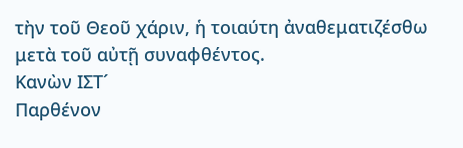τὴν τοῦ Θεοῦ χάριν, ἡ τοιαύτη ἀναθεματιζέσθω μετὰ τοῦ αὐτῇ συναφθέντος.
Κανὼν ΙΣΤ´
Παρθένον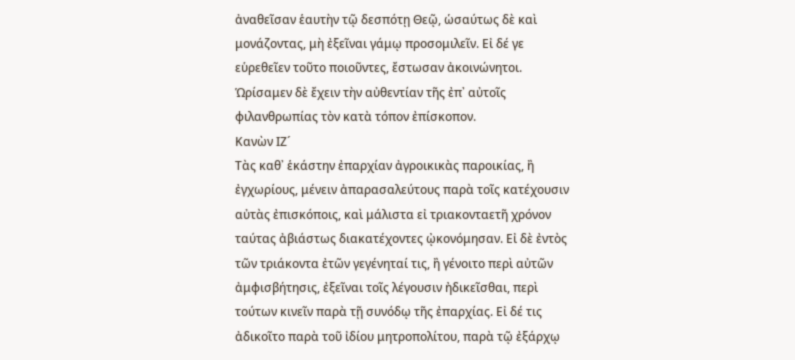ἀναθεῖσαν ἑαυτὴν τῷ δεσπότῃ Θεῷ, ὡσαύτως δὲ καὶ μονάζοντας, μὴ ἐξεῖναι γάμῳ προσομιλεῖν. Εἰ δέ γε εὑρεθεῖεν τοῦτο ποιοῦντες, ἔστωσαν ἀκοινώνητοι. Ὡρίσαμεν δὲ ἔχειν τὴν αὐθεντίαν τῆς ἐπ᾿ αὐτοῖς φιλανθρωπίας τὸν κατὰ τόπον ἐπίσκοπον.
Κανὼν ΙΖ´
Τὰς καθ᾿ ἑκάστην ἐπαρχίαν ἀγροικικὰς παροικίας, ἢ ἐγχωρίους, μένειν ἀπαρασαλεύτους παρὰ τοῖς κατέχουσιν αὐτὰς ἐπισκόποις, καὶ μάλιστα εἰ τριακονταετῆ χρόνον ταύτας ἀβιάστως διακατέχοντες ᾠκονόμησαν. Εἰ δὲ ἐντὸς τῶν τριάκοντα ἐτῶν γεγένηταί τις, ἢ γένοιτο περὶ αὐτῶν ἀμφισβήτησις, ἐξεῖναι τοῖς λέγουσιν ἠδικεῖσθαι, περὶ τούτων κινεῖν παρὰ τῇ συνόδῳ τῆς ἐπαρχίας. Εἰ δέ τις ἀδικοῖτο παρὰ τοῦ ἰδίου μητροπολίτου, παρὰ τῷ ἐξάρχῳ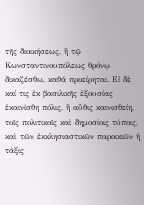τῆς διοικήσεως, ἢ τῷ Κωνσταντινουπόλεως θρόνῳ δικαζέσθω, καθά προείρηται. Εἰ δὲ καί τις ἐκ βασιλικῆς ἐξουσίας ἐκαινίσθη πόλις, ἢ αὖθις καινισθείη, τοῖς πολιτικοῖς καὶ δημοσίοις τύποις, καὶ τῶν ἐκκλησιαστικῶν παροικιῶν ἡ τάξις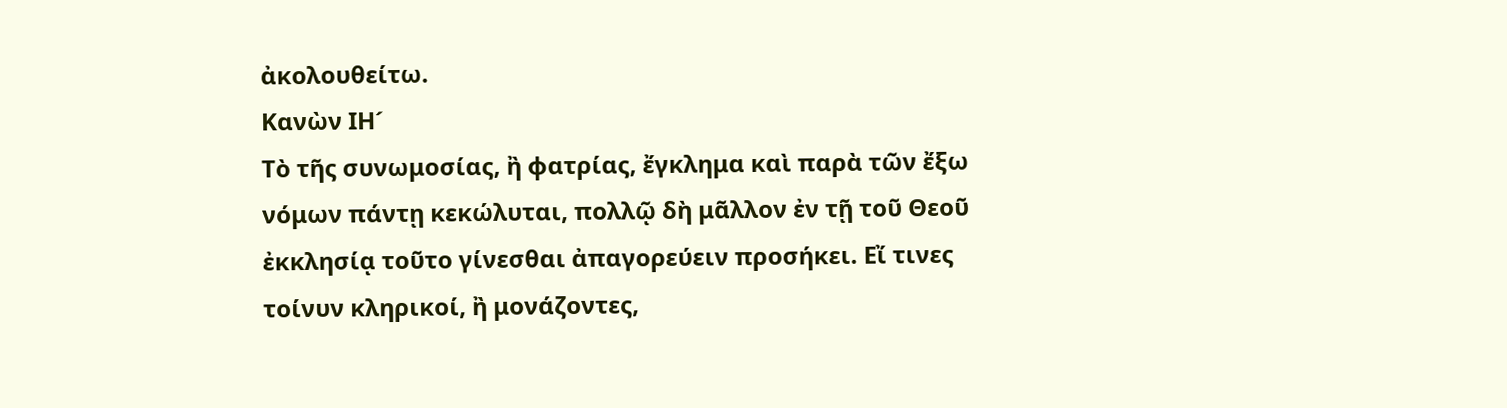ἀκολουθείτω.
Κανὼν ΙΗ´
Τὸ τῆς συνωμοσίας, ἢ φατρίας, ἔγκλημα καὶ παρὰ τῶν ἔξω νόμων πάντῃ κεκώλυται, πολλῷ δὴ μᾶλλον ἐν τῇ τοῦ Θεοῦ ἐκκλησίᾳ τοῦτο γίνεσθαι ἀπαγορεύειν προσήκει. Εἴ τινες τοίνυν κληρικοί, ἢ μονάζοντες,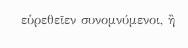εὑρεθεῖεν συνομνύμενοι, ἢ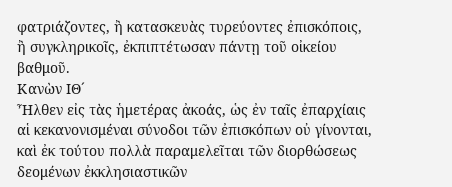φατριάζοντες, ἢ κατασκευὰς τυρεύοντες ἐπισκόποις, ἢ συγκληρικοῖς, ἐκπιπτέτωσαν πάντῃ τοῦ οἰκείου βαθμοῦ.
Κανὼν ΙΘ´
Ἦλθεν εἰς τὰς ἡμετέρας ἀκοάς, ὡς ἐν ταῖς ἐπαρχίαις αἱ κεκανονισμέναι σύνοδοι τῶν ἐπισκόπων οὐ γίνονται, καὶ ἐκ τούτου πολλὰ παραμελεῖται τῶν διορθώσεως δεομένων ἐκκλησιαστικῶν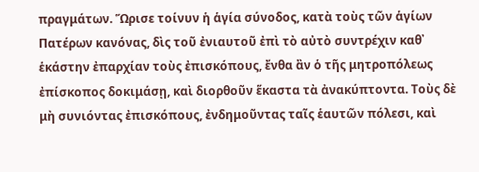πραγμάτων. Ὥρισε τοίνυν ἡ ἁγία σύνοδος, κατὰ τοὺς τῶν ἁγίων Πατέρων κανόνας, δὶς τοῦ ἐνιαυτοῦ ἐπὶ τὸ αὐτὸ συντρέχιν καθ᾿ ἑκάστην ἐπαρχίαν τοὺς ἐπισκόπους, ἔνθα ἂν ὁ τῆς μητροπόλεως ἐπίσκοπος δοκιμάσῃ, καὶ διορθοῦν ἕκαστα τὰ ἀνακύπτοντα. Τοὺς δὲ μὴ συνιόντας ἐπισκόπους, ἐνδημοῦντας ταῖς ἑαυτῶν πόλεσι, καὶ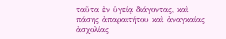ταῦτα ἐν ὑγείᾳ διάγοντας, καὶ πάσης ἀπαραιτήτου καὶ ἀναγκαίας ἀσχολίας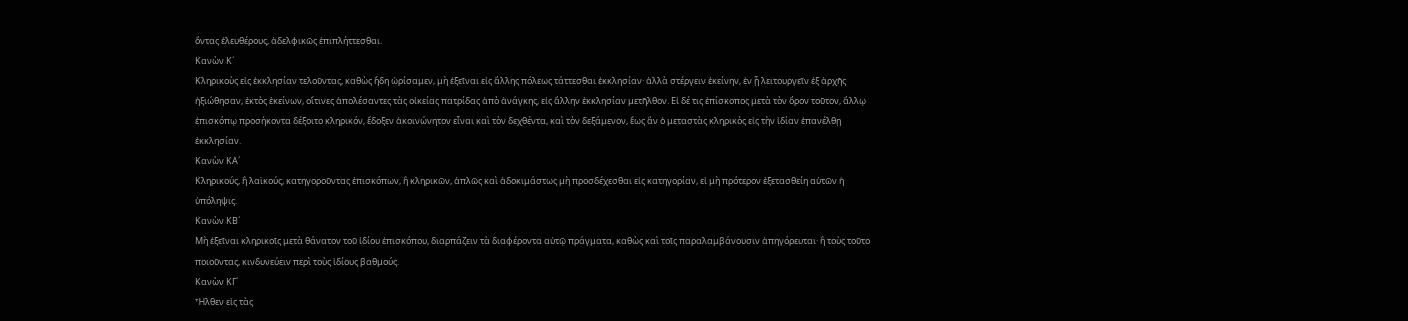ὄντας ἐλευθέρους, ἀδελφικῶς ἐπιπλήττεσθαι.
Κανὼν Κ´
Κληρικοὺς εἰς ἐκκλησίαν τελοῦντας, καθὼς ἤδη ὡρίσαμεν, μὴ ἐξεῖναι εἰς ἄλλης πόλεως τάττεσθαι ἐκκλησίαν· ἀλλὰ στέργειν ἐκείνην, ἐν ᾗ λειτουργεῖν ἐξ ἀρχῆς ἠξιώθησαν, ἐκτὸς ἐκείνων, οἵτινες ἀπολέσαντες τὰς οἰκείας πατρίδας ἀπὸ ἀνάγκης, εἰς ἄλλην ἐκκλησίαν μετῆλθον. Εἰ δέ τις ἐπίσκοπος μετὰ τὸν ὅρον τοῦτον, ἄλλῳ ἐπισκόπῳ προσήκοντα δέξοιτο κληρικόν, ἔδοξεν ἀκοινώνητον εἶναι καὶ τὸν δεχθέντα, καὶ τὸν δεξάμενον, ἕως ἂν ὁ μεταστὰς κληρικὸς εἰς τὴν ἰδίαν ἐπανέλθῃ ἐκκλησίαν.
Κανὼν ΚΑ´
Κληρικούς, ἢ λαϊκούς, κατηγοροῦντας ἐπισκόπων, ἢ κληρικῶν, ἁπλῶς καὶ ἀδοκιμάστως μὴ προσδέχεσθαι εἰς κατηγορίαν, εἰ μὴ πρότερον ἐξετασθείη αὐτῶν ἡ ὑπόληψις.
Κανὼν ΚΒ´
Μὴ ἐξεῖναι κληρικοῖς μετὰ θάνατον τοῦ ἰδίου ἐπισκόπου, διαρπάζειν τὰ διαφέροντα αὐτῷ πράγματα, καθὼς καὶ τοῖς παραλαμβάνουσιν ἀπηγόρευται· ἢ τοὺς τοῦτο ποιοῦντας, κινδυνεύειν περὶ τοὺς ἰδίους βαθμούς.
Κανὼν ΚΓ´
Ἦλθεν εἰς τὰς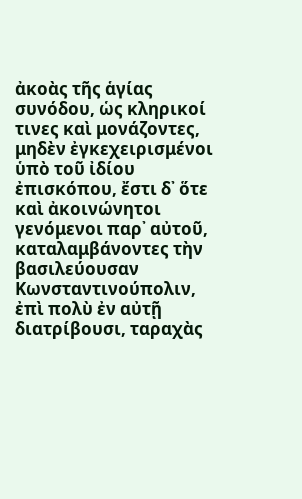ἀκοὰς τῆς ἁγίας συνόδου, ὡς κληρικοί τινες καὶ μονάζοντες, μηδὲν ἐγκεχειρισμένοι ὑπὸ τοῦ ἰδίου ἐπισκόπου, ἔστι δ᾿ ὅτε καὶ ἀκοινώνητοι γενόμενοι παρ᾿ αὐτοῦ, καταλαμβάνοντες τὴν βασιλεύουσαν Κωνσταντινούπολιν, ἐπὶ πολὺ ἐν αὐτῇ διατρίβουσι, ταραχὰς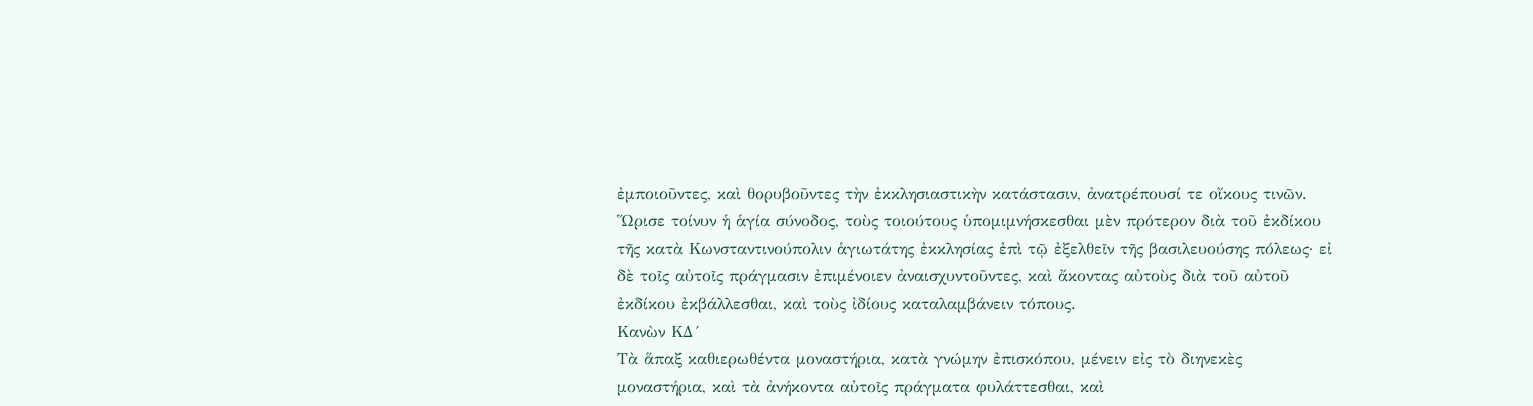ἐμποιοῦντες, καὶ θορυβοῦντες τὴν ἐκκλησιαστικὴν κατάστασιν, ἀνατρέπουσί τε οἴκους τινῶν. Ὥρισε τοίνυν ἡ ἁγία σύνοδος, τοὺς τοιούτους ὑπομιμνήσκεσθαι μὲν πρότερον διὰ τοῦ ἐκδίκου τῆς κατὰ Κωνσταντινούπολιν ἁγιωτάτης ἐκκλησίας ἐπὶ τῷ ἐξελθεῖν τῆς βασιλευούσης πόλεως· εἰ δὲ τοῖς αὐτοῖς πράγμασιν ἐπιμένοιεν ἀναισχυντοῦντες, καὶ ἄκοντας αὐτοὺς διὰ τοῦ αὐτοῦ ἐκδίκου ἐκβάλλεσθαι, καὶ τοὺς ἰδίους καταλαμβάνειν τόπους.
Κανὼν ΚΔ´
Τὰ ἅπαξ καθιερωθέντα μοναστήρια, κατὰ γνώμην ἐπισκόπου, μένειν εἰς τὸ διηνεκὲς μοναστήρια, καὶ τὰ ἀνήκοντα αὐτοῖς πράγματα φυλάττεσθαι, καὶ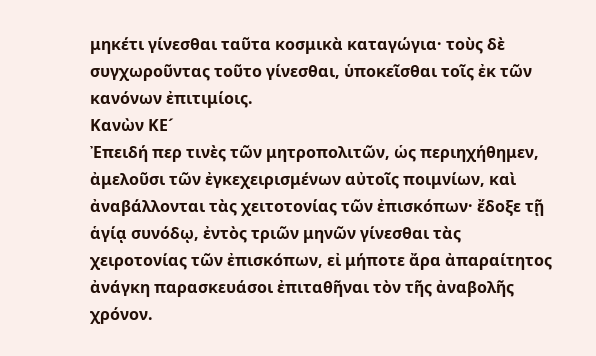μηκέτι γίνεσθαι ταῦτα κοσμικὰ καταγώγια· τοὺς δὲ συγχωροῦντας τοῦτο γίνεσθαι, ὑποκεῖσθαι τοῖς ἐκ τῶν κανόνων ἐπιτιμίοις.
Κανὼν ΚΕ´
Ἐπειδή περ τινὲς τῶν μητροπολιτῶν, ὡς περιηχήθημεν, ἀμελοῦσι τῶν ἐγκεχειρισμένων αὐτοῖς ποιμνίων, καὶ ἀναβάλλονται τὰς χειτοτονίας τῶν ἐπισκόπων· ἔδοξε τῇ ἁγίᾳ συνόδῳ, ἐντὸς τριῶν μηνῶν γίνεσθαι τὰς χειροτονίας τῶν ἐπισκόπων, εἰ μήποτε ἄρα ἀπαραίτητος ἀνάγκη παρασκευάσοι ἐπιταθῆναι τὸν τῆς ἀναβολῆς χρόνον.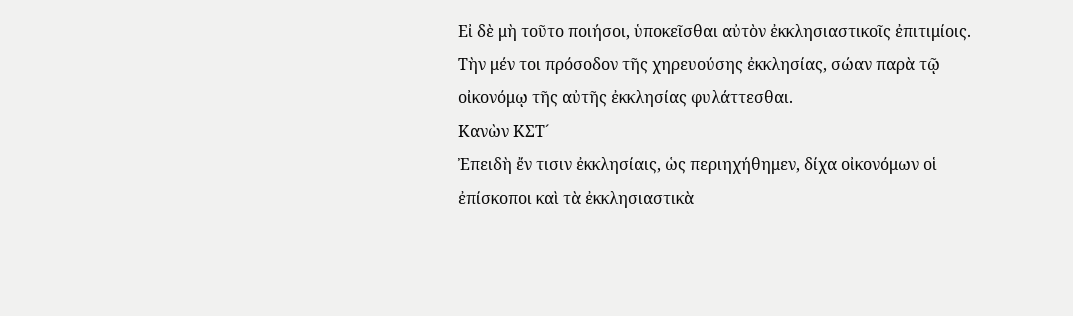Εἰ δὲ μὴ τοῦτο ποιήσοι, ὑποκεῖσθαι αὐτὸν ἐκκλησιαστικοῖς ἐπιτιμίοις. Τὴν μέν τοι πρόσοδον τῆς χηρευούσης ἐκκλησίας, σώαν παρὰ τῷ οἰκονόμῳ τῆς αὐτῆς ἐκκλησίας φυλάττεσθαι.
Κανὼν ΚΣΤ´
Ἐπειδὴ ἔν τισιν ἐκκλησίαις, ὡς περιηχήθημεν, δίχα οἰκονόμων οἱ ἐπίσκοποι καὶ τὰ ἐκκλησιαστικὰ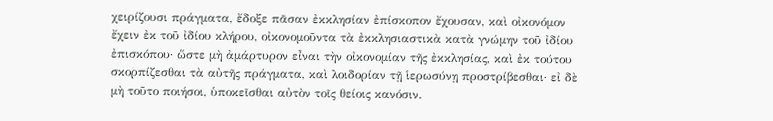χειρίζουσι πράγματα, ἔδοξε πᾶσαν ἐκκλησίαν ἐπίσκοπον ἔχουσαν, καὶ οἰκονόμον ἔχειν ἐκ τοῦ ἰδίου κλήρου, οἰκονομοῦντα τὰ ἐκκλησιαστικὰ κατὰ γνώμην τοῦ ἰδίου ἐπισκόπου· ὥστε μὴ ἀμάρτυρον εἶναι τὴν οἰκονομίαν τῆς ἐκκλησίας, καὶ ἐκ τούτου σκορπίζεσθαι τὰ αὐτῆς πράγματα, καὶ λοιδορίαν τῇ ἱερωσύνῃ προστρίβεσθαι· εἰ δὲ μὴ τοῦτο ποιήσοι, ὑποκεῖσθαι αὐτὸν τοῖς θείοις κανόσιν.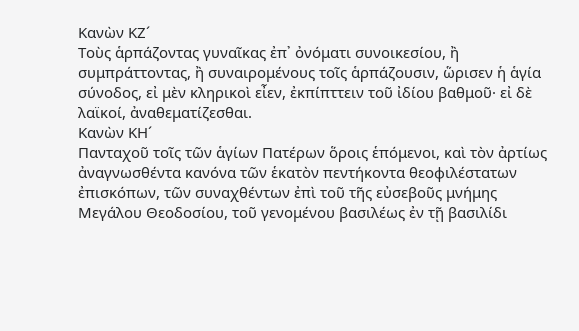Κανὼν ΚΖ´
Τοὺς ἁρπάζοντας γυναῖκας ἐπ᾿ ὀνόματι συνοικεσίου, ἢ συμπράττοντας, ἢ συναιρομένους τοῖς ἁρπάζουσιν, ὥρισεν ἡ ἁγία σύνοδος, εἰ μὲν κληρικοὶ εἶεν, ἐκπίπττειν τοῦ ἰδίου βαθμοῦ· εἰ δὲ λαϊκοί, ἀναθεματίζεσθαι.
Κανὼν ΚΗ´
Πανταχοῦ τοῖς τῶν ἁγίων Πατέρων ὅροις ἑπόμενοι, καὶ τὸν ἀρτίως ἀναγνωσθέντα κανόνα τῶν ἑκατὸν πεντήκοντα θεοφιλέστατων ἐπισκόπων, τῶν συναχθέντων ἐπὶ τοῦ τῆς εὐσεβοῦς μνήμης Μεγάλου Θεοδοσίου, τοῦ γενομένου βασιλέως ἐν τῇ βασιλίδι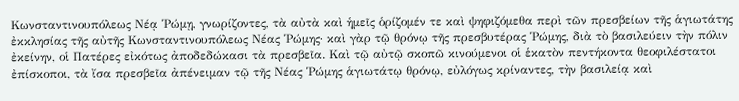Κωνσταντινουπόλεως Νέᾳ Ῥώμῃ, γνωρίζοντες, τὰ αὐτὰ καὶ ἡμεῖς ὁρίζομέν τε καὶ ψηφιζόμεθα περὶ τῶν πρεσβείων τῆς ἁγιωτάτης ἐκκλησίας τῆς αὐτῆς Κωνσταντινουπόλεως Νέας Ῥώμης· καὶ γὰρ τῷ θρόνῳ τῆς πρεσβυτέρας Ῥώμης, διὰ τὸ βασιλεύειν τὴν πόλιν ἐκείνην, οἱ Πατέρες εἰκότως ἀποδεδώκασι τὰ πρεσβεῖα. Καὶ τῷ αὐτῷ σκοπῶ κινούμενοι οἱ ἑκατὸν πεντήκοντα θεοφιλέστατοι ἐπίσκοποι, τὰ ἴσα πρεσβεῖα ἀπένειμαν τῷ τῆς Νέας Ῥώμης ἁγιωτάτῳ θρόνῳ, εὐλόγως κρίναντες, τὴν βασιλείᾳ καὶ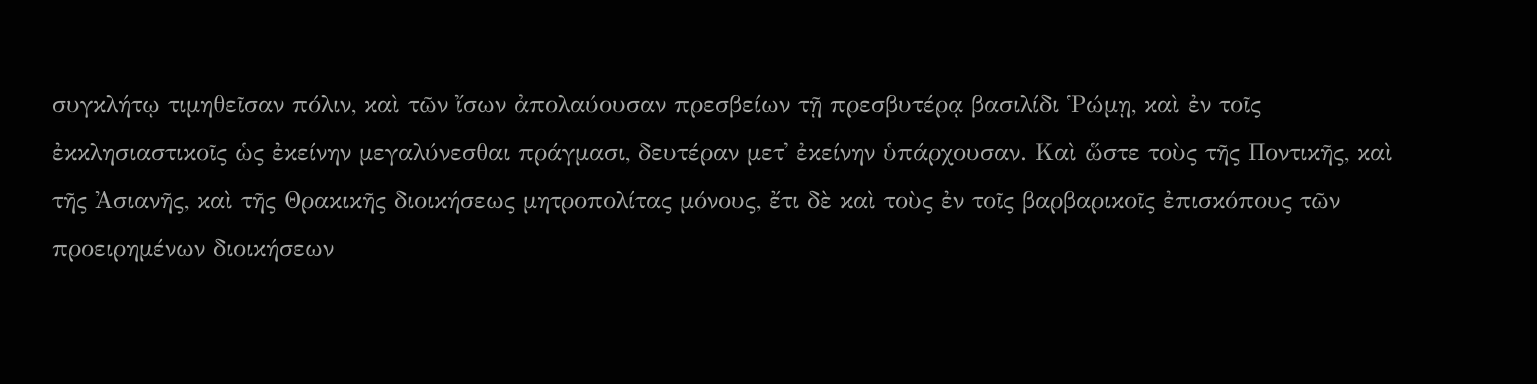συγκλήτῳ τιμηθεῖσαν πόλιν, καὶ τῶν ἴσων ἀπολαύουσαν πρεσβείων τῇ πρεσβυτέρᾳ βασιλίδι Ῥώμῃ, καὶ ἐν τοῖς ἐκκλησιαστικοῖς ὡς ἐκείνην μεγαλύνεσθαι πράγμασι, δευτέραν μετ᾿ ἐκείνην ὑπάρχουσαν. Καὶ ὥστε τοὺς τῆς Ποντικῆς, καὶ τῆς Ἀσιανῆς, καὶ τῆς Θρακικῆς διοικήσεως μητροπολίτας μόνους, ἔτι δὲ καὶ τοὺς ἐν τοῖς βαρβαρικοῖς ἐπισκόπους τῶν προειρημένων διοικήσεων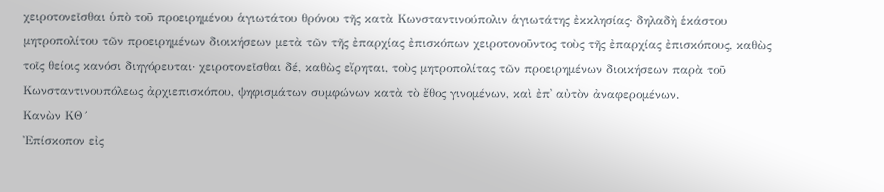χειροτονεῖσθαι ὑπὸ τοῦ προειρημένου ἁγιωτάτου θρόνου τῆς κατὰ Κωνσταντινούπολιν ἁγιωτάτης ἐκκλησίας· δηλαδὴ ἑκάστου μητροπολίτου τῶν προειρημένων διοικήσεων μετὰ τῶν τῆς ἐπαρχίας ἐπισκόπων χειροτονοῦντος τοὺς τῆς ἐπαρχίας ἐπισκόπους, καθὼς τοῖς θείοις κανόσι διηγόρευται· χειροτονεῖσθαι δέ, καθὼς εἴρηται, τοὺς μητροπολίτας τῶν προειρημένων διοικήσεων παρὰ τοῦ Κωνσταντινουπόλεως ἀρχιεπισκόπου, ψηφισμάτων συμφώνων κατὰ τὸ ἔθος γινομένων, καὶ ἐπ᾿ αὐτὸν ἀναφερομένων.
Κανὼν ΚΘ´
Ἐπίσκοπον εἰς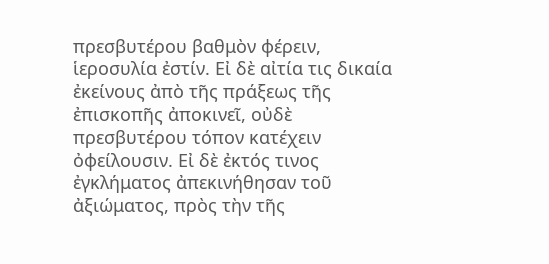πρεσβυτέρου βαθμὸν φέρειν, ἱεροσυλία ἐστίν. Εἰ δὲ αἰτία τις δικαία ἐκείνους ἀπὸ τῆς πράξεως τῆς ἐπισκοπῆς ἀποκινεῖ, οὐδὲ πρεσβυτέρου τόπον κατέχειν ὀφείλουσιν. Εἰ δὲ ἐκτός τινος ἐγκλήματος ἀπεκινήθησαν τοῦ ἀξιώματος, πρὸς τὴν τῆς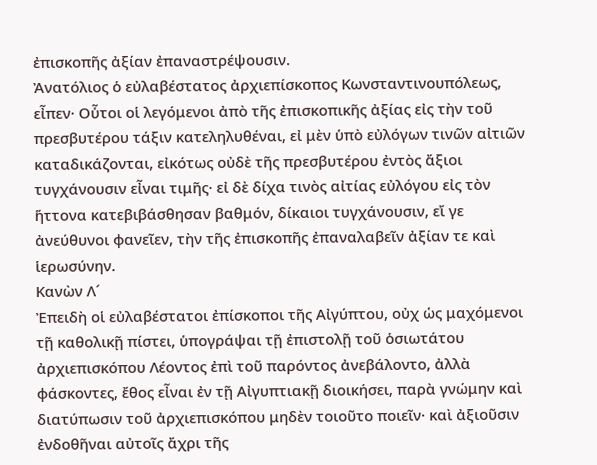ἐπισκοπῆς ἀξίαν ἐπαναστρέψουσιν.
Ἀνατόλιος ὁ εὐλαβέστατος ἀρχιεπίσκοπος Κωνσταντινουπόλεως, εἶπεν· Οὗτοι οἱ λεγόμενοι ἀπὸ τῆς ἐπισκοπικῆς ἀξίας εἰς τὴν τοῦ πρεσβυτέρου τάξιν κατεληλυθέναι, εἰ μὲν ὑπὸ εὐλόγων τινῶν αἰτιῶν καταδικάζονται, εἰκότως οὐδὲ τῆς πρεσβυτέρου ἐντὸς ἄξιοι τυγχάνουσιν εἶναι τιμῆς· εἰ δὲ δίχα τινὸς αἰτίας εὐλόγου εἰς τὸν ἥττονα κατεβιβάσθησαν βαθμόν, δίκαιοι τυγχάνουσιν, εἴ γε ἀνεύθυνοι φανεῖεν, τὴν τῆς ἐπισκοπῆς ἐπαναλαβεῖν ἀξίαν τε καὶ ἱερωσύνην.
Κανὼν Λ´
Ἐπειδὴ οἱ εὐλαβέστατοι ἐπίσκοποι τῆς Αἰγύπτου, οὐχ ὡς μαχόμενοι τῇ καθολικῇ πίστει, ὑπογράψαι τῇ ἐπιστολῇ τοῦ ὁσιωτάτου ἀρχιεπισκόπου Λέοντος ἐπὶ τοῦ παρόντος ἀνεβάλοντο, ἀλλὰ φάσκοντες, ἔθος εἶναι ἐν τῇ Αἰγυπτιακῇ διοικήσει, παρὰ γνώμην καὶ διατύπωσιν τοῦ ἀρχιεπισκόπου μηδὲν τοιοῦτο ποιεῖν· καὶ ἀξιοῦσιν ἐνδοθῆναι αὐτοῖς ἄχρι τῆς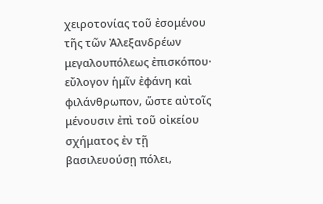χειροτονίας τοῦ ἐσομένου τῆς τῶν Ἀλεξανδρέων μεγαλουπόλεως ἐπισκόπου· εὔλογον ἡμῖν ἐφάνη καὶ φιλάνθρωπον, ὥστε αὐτοῖς μένουσιν ἐπὶ τοῦ οἰκείου σχήματος ἐν τῇ βασιλευούσῃ πόλει,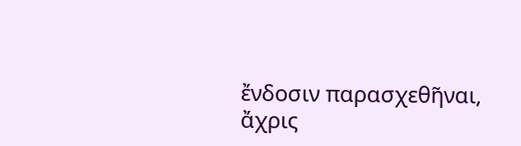ἔνδοσιν παρασχεθῆναι, ἄχρις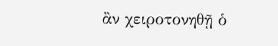ἂν χειροτονηθῇ ὁ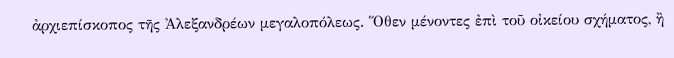ἀρχιεπίσκοπος τῆς Ἀλεξανδρέων μεγαλοπόλεως. Ὅθεν μένοντες ἐπὶ τοῦ οἰκείου σχήματος, ἢ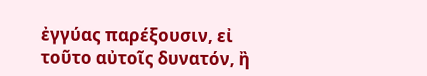ἐγγύας παρέξουσιν, εἰ τοῦτο αὐτοῖς δυνατόν, ἢ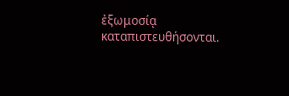ἐξωμοσίᾳ καταπιστευθήσονται.